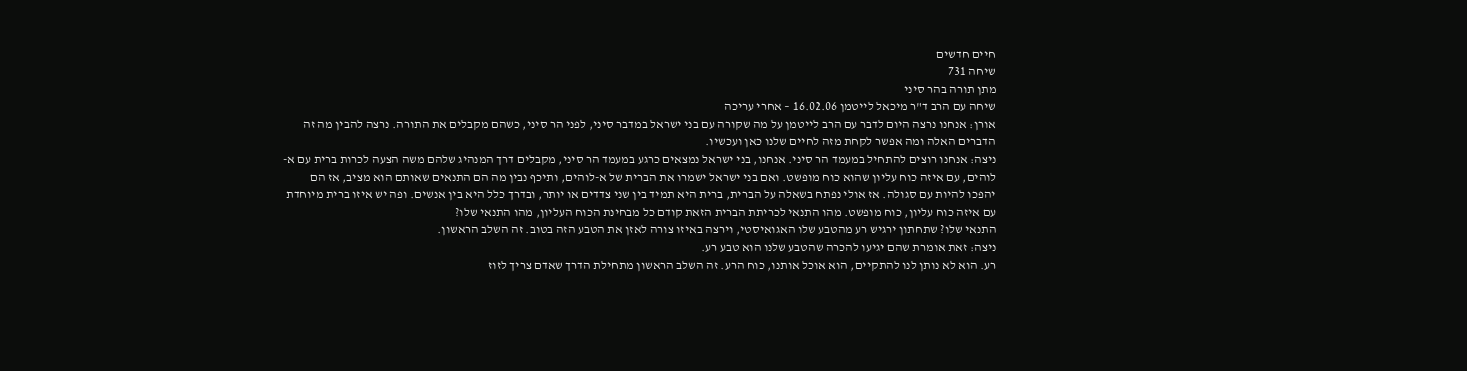חיים חדשים
שיחה 731
מתן תורה בהר סיני
שיחה עם הרב ד"ר מיכאל לייטמן 16.02.06 – אחרי עריכה
אורן: אנחנו נרצה היום לדבר עם הרב לייטמן על מה שקורה עם בני ישראל במדבר סיני, לפני הר סיני, כשהם מקבלים את התורה. נרצה להבין מה זה הדברים האלה ומה אפשר לקחת מזה לחיים שלנו כאן ועכשיו.
ניצה: אנחנו רוצים להתחיל במעמד הר סיני. אנחנו, בני ישראל נמצאים כרגע במעמד הר סיני, מקבלים דרך המנהיג שלהם משה הצעה לכרות ברית עם א-לוהים, עם איזה כוח עליון שהוא כוח מופשט. ואם בני ישראל ישמרו את הברית של א-לוהים, ותיכף נבין מה הם התנאים שאותם הוא מציב, אז הם יהפכו להיות עם סגולה. אז אולי נפתח בשאלה על הברית, ברית היא תמיד בין שני צדדים או יותר, ובדרך כלל היא בין אנשים. ופה יש איזו ברית מיוחדת עם איזה כוח עליון, כוח מופשט. מהו התנאי לכריתת הברית הזאת קודם כל מבחינת הכוח העליון, מהו התנאי שלו?
התנאי שלו? שתחתון ירגיש רע מהטבע שלו האגואיסטי, וירצה באיזו צורה לאזן את הטבע הזה בטוב. זה השלב הראשון.
ניצה: זאת אומרת שהם יגיעו להכרה שהטבע שלנו הוא טבע רע.
רע. הוא לא נותן לנו להתקיים, הוא אוכל אותנו, כוח הרע. זה השלב הראשון מתחילת הדרך שאדם צריך לזוז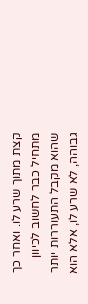קצת מתוך שרע לו. ואחר כך מתחיל כבר לחשוב לכיוון שהוא מקבל התעוררות יותר גבוהה, לא שרע לו, אלא הוא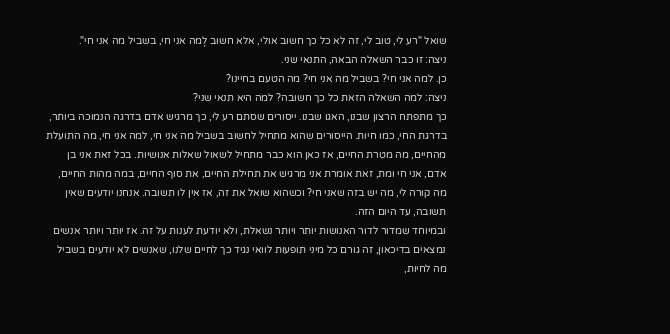שואל "רע לי, טוב לי, זה לא כל כך חשוב אולי, אלא חשוב לָמה אני חי, בשביל מה אני חי".
ניצה: זו כבר השאלה הבאה, התנאי שני.
כן. למה אני חי? בשביל מה אני חי? מה הטעם בחיינו?
ניצה: למה השאלה הזאת כל כך חשובה? למה היא תנאי שני?
כך מתפתח הרצון שבנו, האגו שבנו. ייסורים שסתם רע לי, כך מרגיש אדם בדרגה הנמוכה ביותר, בדרגת החי, כמו חיות. הייסורים שהוא מתחיל לחשוב בשביל מה אני חי, למה אני חי, מה התועלת מהחיים, מה מטרת החיים, אז כאן הוא כבר מתחיל לשאול שאלות אנושיות. בכל זאת אני בן אדם, אני חי ומת, זאת אומרת אני מרגיש את תחילת החיים, את סוף החיים, במה מהות החיים, מה קורה לי, מה יש בזה שאני חי? וכשהוא שואל את זה, אז אין לו תשובה. אנחנו יודעים שאין תשובה, עד היום הזה.
ובמיוחד שמדור לדור האנושות יותר ויותר נשאלת, ולא יודעת לענות על זה. אז יותר ויותר אנשים נמצאים בדיכאון, זה גורם כל מיני תופעות לוואי נגיד כך לחיים שלנו, שאנשים לא יודעים בשביל מה לחיות,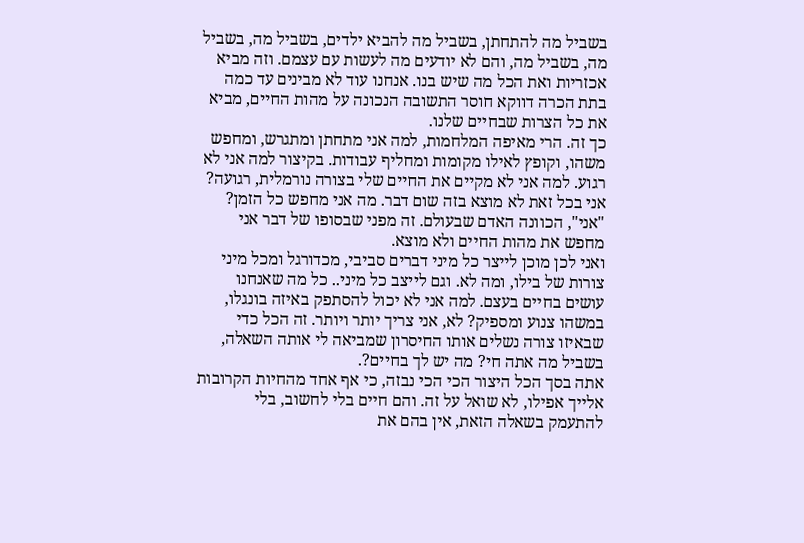בשביל מה להתחתן, בשביל מה להביא ילדים, בשביל מה, בשביל מה, בשביל מה, והם לא יודעים מה לעשות עם עצמם. וזה מביא אכזריות ואת הכל מה שיש בנו. אנחנו עוד לא מבינים עד כמה בתת הכרה דווקא חוסר התשובה הנכונה על מהות החיים, מביא את כל הצרות שבחיים שלנו.
כך זה. הרי מאיפה המלחמות, למה אני מתחתן ומתגרש, ומחפש משהו, וקופץ לאילו מקומות ומחליף עבודות. בקיצור למה אני לא רגוע. למה אני לא מקיים את החיים שלי בצורה נורמלית, רגועה? אני בכל זאת לא מוצא בזה שום דבר. מה אני מחפש כל הזמן? "אני", הכוונה האדם שבעולם. זה מפני שבסופו של דבר אני מחפש את מהות החיים ולא מוצא.
ואני לכן מוכן לייצר כל מיני דברים סביבי, מכדורגל ומכל מיני צורות של בילו, ומה לא. וגם לייצב כל מיני.. כל מה שאנחנו עושים בחיים בעצם. למה אני לא יכול להסתפק באיזה בונגלו, במשהו צנוע ומספיק? לא, אני צריך יותר ויותר. זה הכל כדי שבאיזו צורה נשלים אותו החיסרון שמביאה לי אותה השאלה, בשביל מה אתה חי? מה יש לך בחיים?.
אתה בסך הכל היצור הכי הכי נבזה, כי אף אחד מהחיות הקרובות אלייך אפילו, לא שואל על זה. והם חיים בלי לחשוב, בלי להתעמק בשאלה הזאת, אין בהם את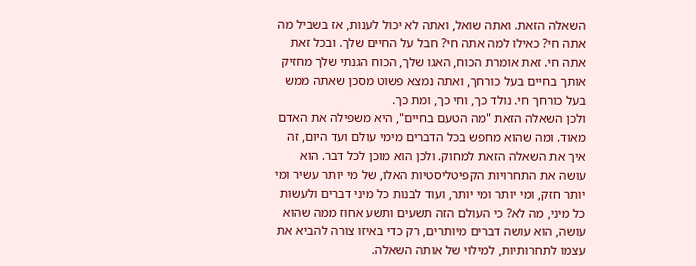השאלה הזאת. ואתה שואל, ואתה לא יכול לענות, אז בשביל מה אתה חי? כאילו למה אתה חי? חבל על החיים שלך. ובכל זאת אתה חי. זאת אומרת הכוח, האגו שלך, הכוח הגנתי שלך מחזיק אותך בחיים בעל כורחך, ואתה נמצא פשוט מסכן שאתה ממש בעל כורחך חי. נולד כך, וחי כך, ומת כך.
ולכן השאלה הזאת "מה הטעם בחיים", היא משפילה את האדם מאוד. ומה שהוא מחפש בכל הדברים מימי עולם ועד היום, זה איך את השאלה הזאת למחוק. ולכן הוא מוכן לכל דבר. הוא עושה את התחרויות הקפיטליסטיות האלו, של מי יותר עשיר ומי יותר חזק, ומי יותר ומי יותר, ועוד לבנות כל מיני דברים ולעשות כל מיני, מה לא? כי העולם הזה תשעים ותשע אחוז ממה שהוא עושה, הוא עושה דברים מיותרים, רק כדי באיזו צורה להביא את עצמו לתחרותיות, למילוי של אותה השאלה.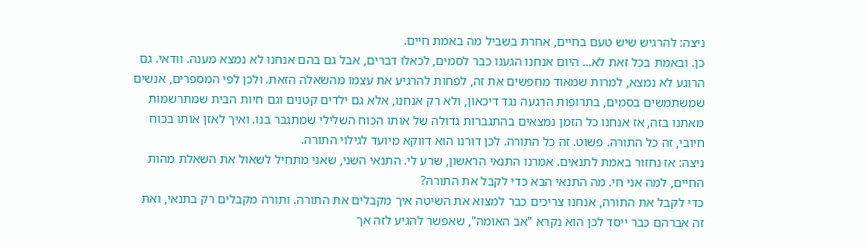ניצה: להרגיש שיש טעם בחיים, אחרת בשביל מה באמת חיים.
כן. ובאמת בכל זאת לא... היום אנחנו הגענו כבר לסמים, לכאלו דברים, אבל גם בהם אנחנו לא נמצא מענה. וודאי. גם הרוגע לא נמצא, למרות שמאוד מחפשים את זה, לפחות להרגיע את עצמו מהשאלה הזאת. ולכן לפי המספרים, אנשים שמשתמשים בסמים, בתרופות הרגעה נגד דיכאון, ולא רק אנחנו, אלא גם ילדים קטנים וגם חיות הבית שמתרשמות מאתנו בזה, אז אנחנו כל הזמן נמצאים בהתגברות גדולה של אותו הכוח השלילי שמתגבר בנו. ואיך לאזן אותו בכוח חיובי, זה כל התורה. פשוט. זה כל התורה. לכן דורנו הוא דווקא מיועד לגילוי התורה.
ניצה: אז נחזור באמת לתנאים. אמרנו התנאי הראשון, שרע לי. התנאי השני, שאני מתחיל לשאול את השאלת מהות החיים, למה אני חי. מה התנאי הבא כדי לקבל את התורה?
כדי לקבל את התורה, אנחנו צריכים כבר למצוא את השיטה איך מקבלים את התורה. ותורה מקבלים רק בתנאי, ואת זה אברהם כבר ייסד לכן הוא נקרא "אב האומה", שאפשר להגיע לזה אך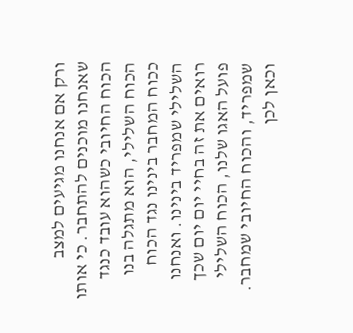ורק אם אנחנו מגיעים למצב שאנחנו מוכנים להתחבר. כי אותו הכוח החיובי כשהוא עובד כנגד הכוח השלילי, הוא מתגלה בנו ככוח המחבר בינינו נגד הכוח השלילי שמפריד בינינו. ואנחנו רואים את זה בחיי יום יום שכך פועל האגו שלנו, הכוח השלילי שמפריד, והכוח החיובי שמחבר. וכאן לכן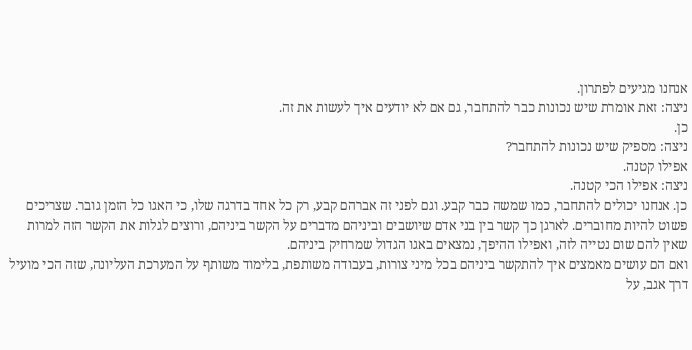אנחנו מגיעים לפתרון.
ניצה: זאת אומרת שיש נכונות כבר להתחבר, גם אם לא יודעים איך לעשות את זה.
כן.
ניצה: מספיק שיש נכונות להתחבר?
אפילו קטנה.
ניצה: אפילו הכי קטנה.
כן. אנחנו יכולים להתחבר, כמו שמשה כבר קבע. וגם לפני זה אברהם קבע, רק כל אחד בדרגה שלו, כי האגו כל הזמן גובר. שצריכים פשוט להיות מחוברים. לארגן כך קשר בין בני אדם שיושבים וביניהם מדברים על הקשר ביניהם, ורוצים לגלות את הקשר הזה למרות שאין להם שום נטייה לזה, ואפילו ההיפך, נמצאים באגו הגדול שמרחיק ביניהם.
ואם הם עושים מאמצים איך להתקשר ביניהם בכל מיני צורות, בעבודה משותפת, בלימוד משותף על המערכת העליונה, שזה הכי מועיל דרך אגב, על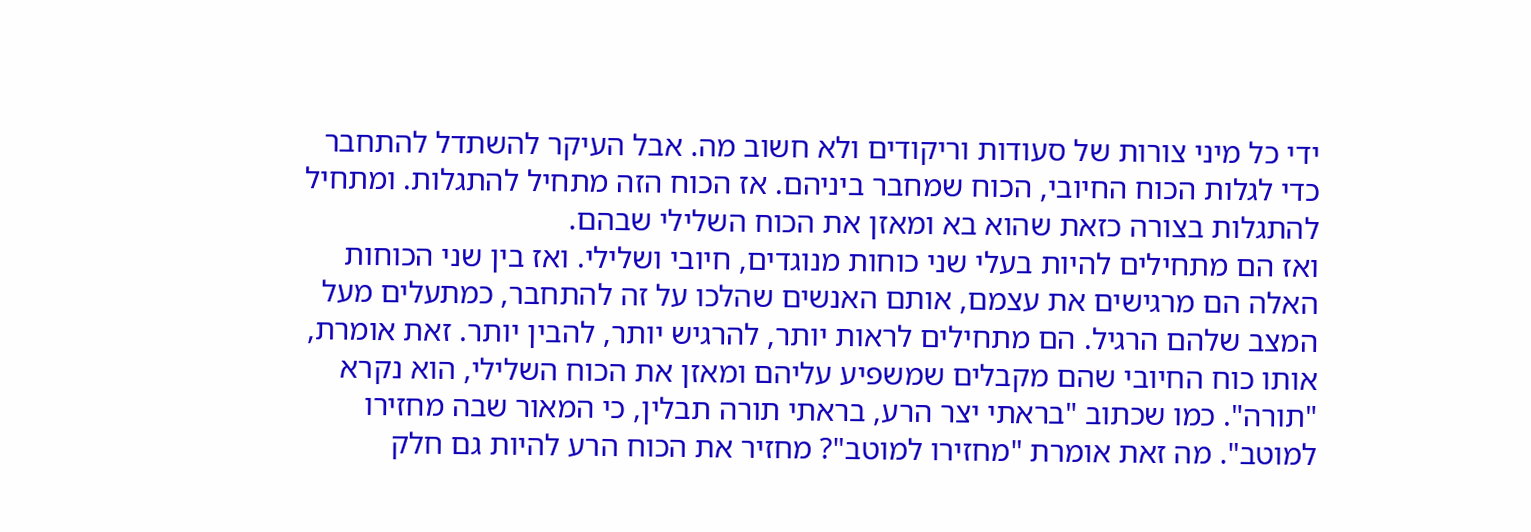ידי כל מיני צורות של סעודות וריקודים ולא חשוב מה. אבל העיקר להשתדל להתחבר כדי לגלות הכוח החיובי, הכוח שמחבר ביניהם. אז הכוח הזה מתחיל להתגלות. ומתחיל להתגלות בצורה כזאת שהוא בא ומאזן את הכוח השלילי שבהם.
ואז הם מתחילים להיות בעלי שני כוחות מנוגדים, חיובי ושלילי. ואז בין שני הכוחות האלה הם מרגישים את עצמם, אותם האנשים שהלכו על זה להתחבר, כמתעלים מעל המצב שלהם הרגיל. הם מתחילים לראות יותר, להרגיש יותר, להבין יותר. זאת אומרת, אותו כוח החיובי שהם מקבלים שמשפיע עליהם ומאזן את הכוח השלילי, הוא נקרא "תורה". כמו שכתוב "בראתי יצר הרע, בראתי תורה תבלין, כי המאור שבה מחזירו למוטב". מה זאת אומרת "מחזירו למוטב"? מחזיר את הכוח הרע להיות גם חלק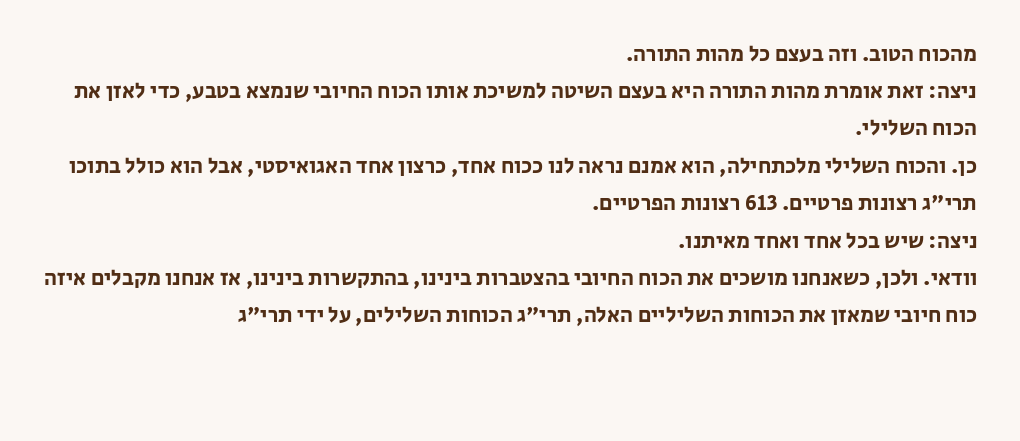מהכוח הטוב. וזה בעצם כל מהות התורה.
ניצה: זאת אומרת מהות התורה היא בעצם השיטה למשיכת אותו הכוח החיובי שנמצא בטבע, כדי לאזן את הכוח השלילי.
כן. והכוח השלילי מלכתחילה, הוא אמנם נראה לנו ככוח אחד, כרצון אחד האגואיסטי, אבל הוא כולל בתוכו תרי"ג רצונות פרטיים. 613 רצונות הפרטיים.
ניצה: שיש בכל אחד ואחד מאיתנו.
וודאי. ולכן, כשאנחנו מושכים את הכוח החיובי בהצטברות בינינו, בהתקשרות בינינו, אז אנחנו מקבלים איזה כוח חיובי שמאזן את הכוחות השליליים האלה, תרי"ג הכוחות השלילים, על ידי תרי"ג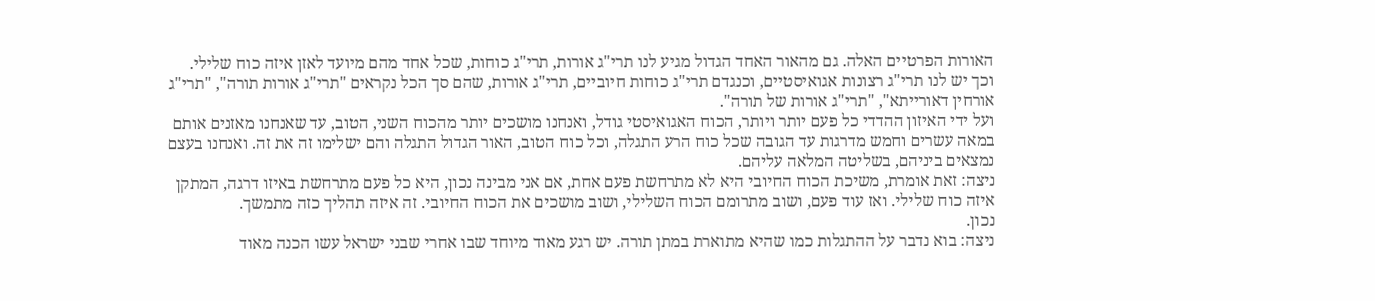האורות הפרטיים האלה. גם מהאור האחד הגדול מגיע לנו תרי"ג אורות, תרי"ג כוחות, שכל אחד מהם מיועד לאזן איזה כוח שלילי. וכך יש לנו תרי"ג רצונות אגואיסטיים, וכנגדם תרי"ג כוחות חיוביים, תרי"ג אורות, שהם סך הכל נקראים "תרי"ג אורות תורה", "תרי"ג אורחין דאורייתא", "תרי"ג אורות של תורה".
ועל ידי האיזון ההדדי כל פעם יותר ויותר, הכוח האגואיסטי גודל, ואנחנו מושכים יותר מהכוח השני, הטוב, עד שאנחנו מאזנים אותם במאה עשרים וחמש מדרגות עד הגובה שכל כוח הרע התגלה, וכל כוח הטוב, האור הגדול התגלה והם ישלימו זה את זה. ואנחנו בעצם נמצאים ביניהם, בשליטה המלאה עליהם.
ניצה: זאת אומרת, משיכת הכוח החיובי היא לא מתרחשת פעם אחת, אם אני מבינה נכון, היא כל פעם מתרחשת באיזו דרגה, המתקן איזה כוח שלילי. ואז עוד פעם, ושוב מתרומם הכוח השלילי, ושוב מושכים את הכוח החיובי. זה איזה תהליך כזה מתמשך.
נכון.
ניצה: בוא נדבר על ההתגלות כמו שהיא מתוארת במתן תורה. יש רגע מאוד מיוחד שבו אחרי שבני ישראל עשו הכנה מאוד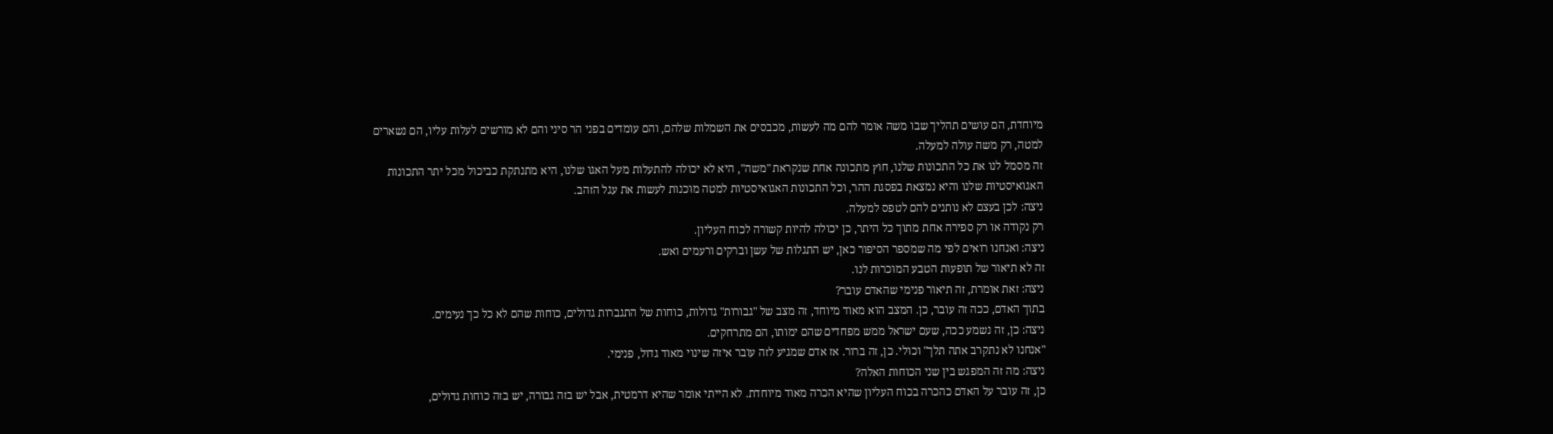מיוחדת, הם עושים תהליך שבו משה אומר להם מה לעשות, מכבסים את השמלות שלהם, והם עומדים בפני הר סיני והם לא מורשים לעלות עליו, הם נשארים למטה, רק משה עולה למעלה.
זה מסמל לנו את כל התכונות שלנו, חוץ מתכונה אחת שנקראת "משה", היא לא יכולה להתעלות מעל האגו שלנו, היא מתנתקת כביכול מכל יתר התכונות האגואיסטיות שלנו והיא נמצאת בפסגת ההר, וכל התכונות האגואיסטיות למטה מוכנות לעשות את עגל הזהב.
ניצה: לכן בעצם לא נותנים להם לטפס למעלה.
רק נקודה או רק ספירה אחת מתוך כל היתר, כן יכולה להיות קשורה לכוח העליון.
ניצה: ואנחנו רואים לפי מה שמספר הסיפור כאן, יש התגלות של עשן וברקים ורעמים ואש.
זה לא תיאור של תופעות הטבע המוכרות לנו.
ניצה: זאת אומרת, זה תיאור פנימי שהאדם עובר?
בתוך האדם, ככה זה עובר, כן. המצב הוא מאוד מיוחד, זה מצב של "גבורות" גדולות, כוחות של התגברות גדולים, כוחות שהם לא כל כך נעימים.
ניצה: כן, זה נשמע ככה, שעם ישראל ממש מפחדים שהם ימותו, הם מתרחקים.
"אנחנו לא נתקרב אתה תלך" וכולי. כן, זה ברור. אז אדם שמגיע לזה עובר איזה שינוי מאוד גדול, פנימי.
ניצה: מה זה המפגש בין שני הכוחות האלה?
כן, זה עובר על האדם כהכרה בכוח העליון שהיא הכרה מאוד מיוחדת. לא הייתי אומר שהיא דרמטית, אבל יש בזה גבורה, יש בזה כוחות גדולים,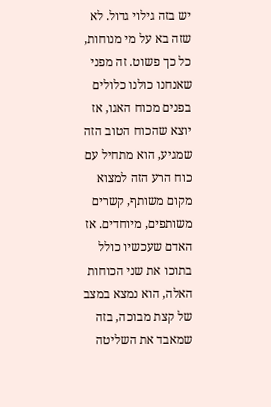יש בזה גילוי גדול. לא שזה בא על מי מנוחות, כל כך פשוט. זה מפני שאנחנו כולנו כלולים בפנים מכוח האגו, אז יוצא שהכוח הטוב הזה שמגיע, הוא מתחיל עם כוח הרע הזה למצוא מקום משותף, קשרים משותפים, מיוחדים. אז האדם שעכשיו כולל בתוכו את שני הכוחות האלה, הוא נמצא במצב של קצת מבוכה, בזה שמאבד את השליטה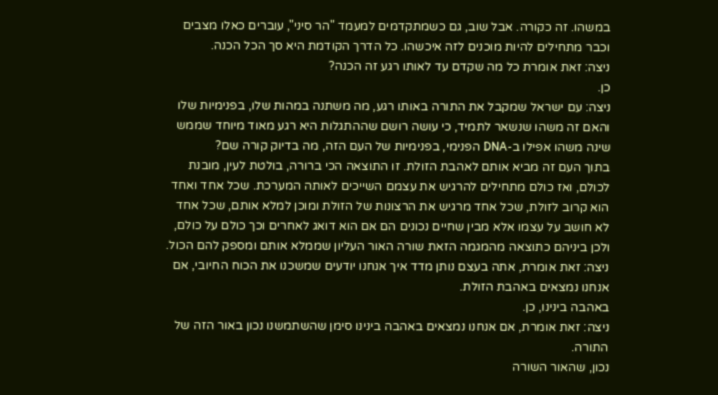במשהו. זה כקורה. אבל שוב, גם כשמתקדמים למעמד "הר סיני", עוברים כאלו מצבים וכבר מתחילים להיות מוכנים לזה איכשהו. כל הדרך הקודמת היא סך הכל הכנה.
ניצה: זאת אומרת כל מה שקדם עד לאותו רגע זה הכנה?
כן.
ניצה: עם ישראל שמקבל את התורה באותו רגע, מה משתנה במהות שלו, בפנימיות שלו והאם זה משהו שנשאר לתמיד, כי עושה רושם שההתגלות היא רגע מאוד מיוחד שממש שינה משהו אפילו ב-DNA הפנימי, בפנימיות של העם הזה, מה בדיוק קורה שם?
בתוך העם זה מביא אותם לאהבת הזולת. זו התוצאה הכי ברורה, בולטת לעין, מובנת לכולם, ואז כולם מתחילים להרגיש את עצמם השייכים לאותה המערכת. שכל אחד ואחד הוא קרוב לזולת, שכל אחד מרגיש את הרצונות של הזולת ומוכן למלא אותם, שכל אחד לא חושב על עצמו אלא מבין שחיים נכונים הם אם הוא דואג לאחרים וכך כולם על כולם, ולכן ביניהם כתוצאה מהמגמה הזאת שורה האור העליון שממלא אותם ומספק להם הכול.
ניצה: זאת אומרת, אתה בעצם נותן מדד איך אנחנו יודעים שמשכנו את הכוח החיובי, אם אנחנו נמצאים באהבת הזולת.
באהבה בינינו, כן.
ניצה: זאת אומרת, אם אנחנו נמצאים באהבה בינינו סימן שהשתמשנו נכון באור הזה של התורה.
נכון, שהאור השורה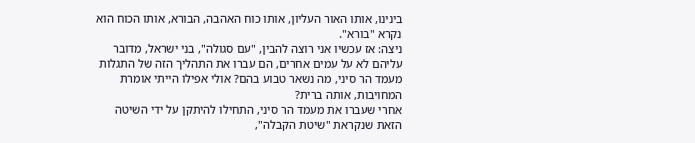בינינו, אותו האור העליון, אותו כוח האהבה, הבורא, אותו הכוח הוא נקרא "בורא".
ניצה: אז עכשיו אני רוצה להבין, "עם סגולה", בני ישראל, מדובר עליהם לא על עמים אחרים, הם עברו את התהליך הזה של התגלות מעמד הר סיני, מה נשאר טבוע בהם? אולי אפילו הייתי אומרת המחויבות, אותה ברית?
אחרי שעברו את מעמד הר סיני, התחילו להיתקן על ידי השיטה הזאת שנקראת "שיטת הקבלה",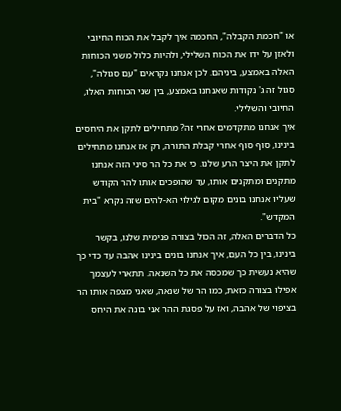או "חכמת הקבלה", החכמה איך לקבל את הכוח החיובי ולאזן על ידו את הכוח השלילי, ולהיות כלול משני הכוחות האלה באמצע, ביניהם. לכן אנחנו נקראים "עם סגולה", סגול זה ג' נקודות שאנחנו באמצע, בין שני הכוחות האלו, החיובי והשלילי.
איך אנחנו מתקדמים אחרי זה? מתחילים לתקן את היחסים בינינו, סוף סוף אחרי קבלת התורה, רק אז אנחנו מתחילים לתקן את היצר הרע שלנו. כי את כל הר סיני הזה אנחנו מתקנים ומתקנים אותו, עד שהופכים אותו להר הקודש שעליו אנחנו בונים מקום לגילוי הא-להים שזה נקרא "בית המקדש".
כל הדברים האלה, זה הכול בצורה פנימית שלנו, בקשר בינינו, בין כל העם, איך אנחנו בונים בינינו אהבה עד כדי כך שהיא נעשית כך שמכסה את כל השנאה. תתארי לעצמך אפילו בצורה כזאת, כמו הר של שנאה, שאני מצפה אותו הר בציפוי של אהבה, ואז על פסגת ההר אני בונה את היחס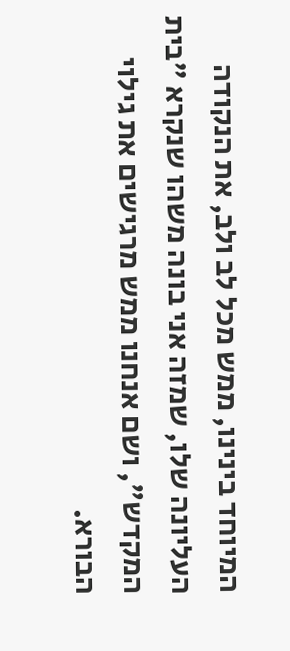המיוחד בינינו, ממש מכל לב ולב, את הנקודה העליונה שלו, שמזה אני בונה משהו שנקרא "בית המקדש", ושם אנחנו ממש מרגישים את גילוי הבורא.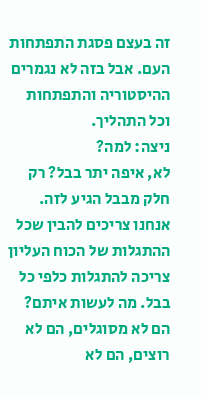זה בעצם פסגת התפתחות העם. אבל בזה לא נגמרים ההיסטוריה והתפתחות וכל התהליך.
ניצה: למה?
לא, איפה יתר בבל? רק חלק מבבל הגיע לזה. אנחנו צריכים להבין שכל ההתגלות של הכוח העליון צריכה להתגלות כלפי כל בבל. מה לעשות איתם? הם לא מסוגלים, הם לא רוצים, הם לא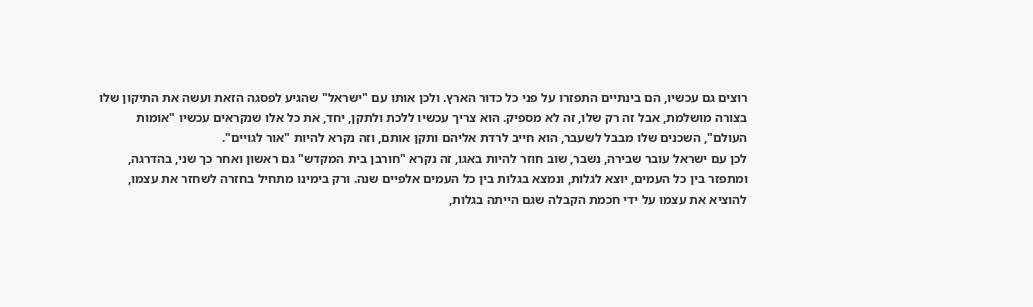רוצים גם עכשיו, הם בינתיים התפזרו על פני כל כדור הארץ. ולכן אותו עם "ישראל" שהגיע לפסגה הזאת ועשה את התיקון שלו בצורה מושלמת, אבל זה רק שלו, זה לא מספיק. הוא צריך עכשיו ללכת ולתקן, יחד, את כל אלו שנקראים עכשיו "אומות העולם", השכנים שלו מבבל לשעבר, הוא חייב לרדת אליהם ותקן אותם, וזה נקרא להיות "אור לגויים".
לכן עם ישראל עובר שבירה, נשבר, שוב חוזר להיות באגו, זה נקרא "חורבן בית המקדש" גם ראשון ואחר כך שני, בהדרגה, ומתפזר בין כל העמים, יוצא לגלות, ונמצא בגלות בין כל העמים אלפיים שנה. ורק בימינו מתחיל בחזרה לשחזר את עצמו, להוציא את עצמו על ידי חכמת הקבלה שגם הייתה בגלות,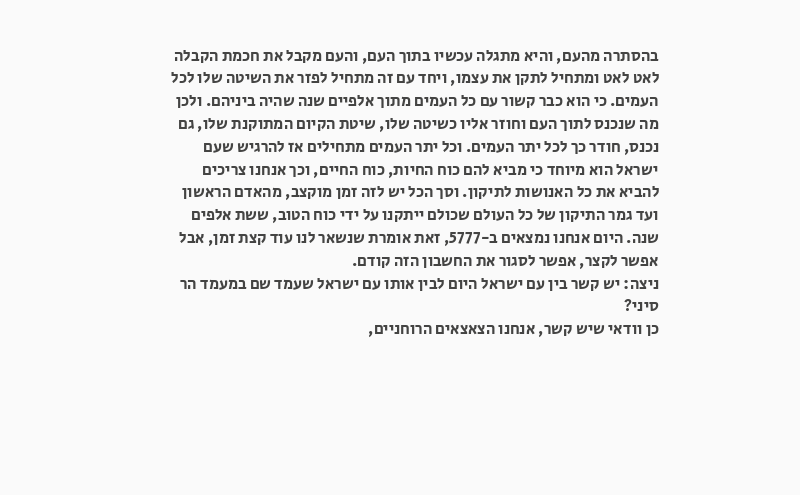בהסתרה מהעם, והיא מתגלה עכשיו בתוך העם, והעם מקבל את חכמת הקבלה לאט לאט ומתחיל לתקן את עצמו, ויחד עם זה מתחיל לפזר את השיטה שלו לכל העמים. כי הוא כבר קשור עם כל העמים מתוך אלפיים שנה שהיה ביניהם. ולכן מה שנכנס לתוך העם וחוזר אליו כשיטה שלו, שיטת הקיום המתוקנת שלו, גם נכנס, חודר כך לכל יתר העמים. וכל יתר העמים מתחילים אז להרגיש שעם ישראל הוא מיוחד כי מביא להם כוח החיות, כוח החיים, וכך אנחנו צריכים להביא את כל האנושות לתיקון. וסך הכל יש לזה זמן מוקצב, מהאדם הראשון ועד גמר התיקון של כל העולם שכולם ייתקנו על ידי כוח הטוב, ששת אלפים שנה. היום אנחנו נמצאים ב-5777, זאת אומרת שנשאר לנו עוד קצת זמן, אבל אפשר לקצר, אפשר לסגור את החשבון הזה קודם.
ניצה: יש קשר בין עם ישראל היום לבין אותו עם ישראל שעמד שם במעמד הר סיני?
כן וודאי שיש קשר, אנחנו הצאצאים הרוחניים,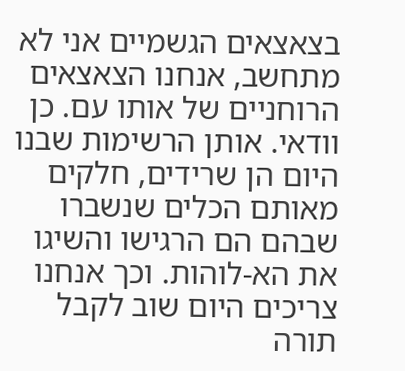בצאצאים הגשמיים אני לא מתחשב, אנחנו הצאצאים הרוחניים של אותו עם. כן וודאי. אותן הרשימות שבנו היום הן שרידים, חלקים מאותם הכלים שנשברו שבהם הם הרגישו והשיגו את הא-לוהות. וכך אנחנו צריכים היום שוב לקבל תורה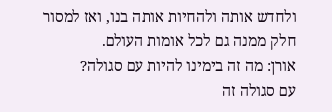ולחדש אותה ולהחיות אותה בנו, ואז למסור חלק ממנה גם לכל אומות העולם.
אורן: מה זה בימינו להיות עם סגולה?
עם סגולה זה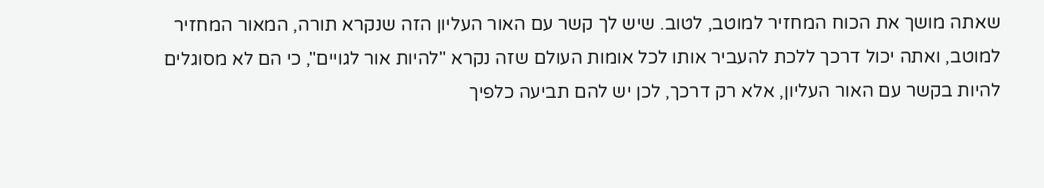שאתה מושך את הכוח המחזיר למוטב, לטוב. שיש לך קשר עם האור העליון הזה שנקרא תורה, המאור המחזיר למוטב, ואתה יכול דרכך ללכת להעביר אותו לכל אומות העולם שזה נקרא "להיות אור לגויים", כי הם לא מסוגלים להיות בקשר עם האור העליון, אלא רק דרכך, לכן יש להם תביעה כלפיך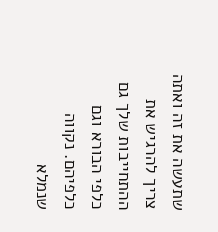שתעשה את זה ואתה צריך להרגיש את ההתחייבות שלך גם כלפי הבורא וגם כלפיהם. נקווה שנמלא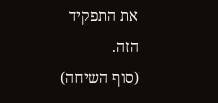את התפקיד הזה.
(סוף השיחה)